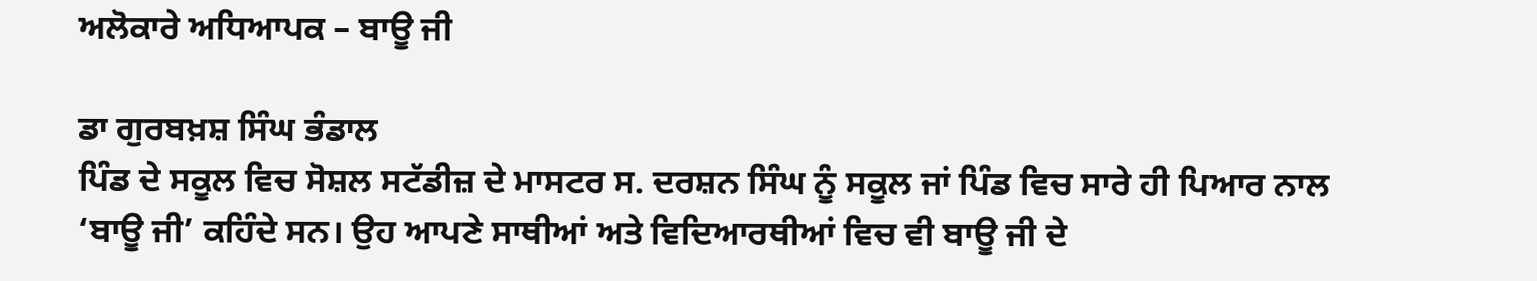ਅਲੋਕਾਰੇ ਅਧਿਆਪਕ – ਬਾਊ ਜੀ

ਡਾ ਗੁਰਬਖ਼ਸ਼ ਸਿੰਘ ਭੰਡਾਲ
ਪਿੰਡ ਦੇ ਸਕੂਲ ਵਿਚ ਸੋਸ਼ਲ ਸਟੱਡੀਜ਼ ਦੇ ਮਾਸਟਰ ਸ. ਦਰਸ਼ਨ ਸਿੰਘ ਨੂੰ ਸਕੂਲ ਜਾਂ ਪਿੰਡ ਵਿਚ ਸਾਰੇ ਹੀ ਪਿਆਰ ਨਾਲ ‘ਬਾਊ ਜੀ’ ਕਹਿੰਦੇ ਸਨ। ਉਹ ਆਪਣੇ ਸਾਥੀਆਂ ਅਤੇ ਵਿਦਿਆਰਥੀਆਂ ਵਿਚ ਵੀ ਬਾਊ ਜੀ ਦੇ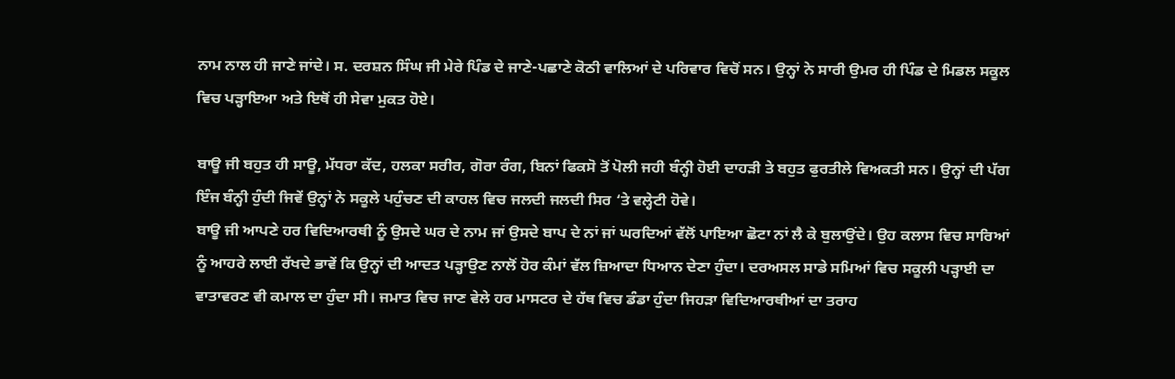ਨਾਮ ਨਾਲ ਹੀ ਜਾਣੇ ਜਾਂਦੇ। ਸ. ਦਰਸ਼ਨ ਸਿੰਘ ਜੀ ਮੇਰੇ ਪਿੰਡ ਦੇ ਜਾਣੇ-ਪਛਾਣੇ ਕੋਠੀ ਵਾਲਿਆਂ ਦੇ ਪਰਿਵਾਰ ਵਿਚੋਂ ਸਨ। ਉਨ੍ਹਾਂ ਨੇ ਸਾਰੀ ਉਮਰ ਹੀ ਪਿੰਡ ਦੇ ਮਿਡਲ ਸਕੂਲ ਵਿਚ ਪੜ੍ਹਾਇਆ ਅਤੇ ਇਥੋਂ ਹੀ ਸੇਵਾ ਮੁਕਤ ਹੋਏ।

ਬਾਊ ਜੀ ਬਹੁਤ ਹੀ ਸਾਊ, ਮੱਧਰਾ ਕੱਦ, ਹਲਕਾ ਸਰੀਰ, ਗੋਰਾ ਰੰਗ, ਬਿਨਾਂ ਫਿਕਸੋ ਤੋਂ ਪੋਲੀ ਜਹੀ ਬੰਨ੍ਹੀ ਹੋਈ ਦਾਹੜੀ ਤੇ ਬਹੁਤ ਫੁਰਤੀਲੇ ਵਿਅਕਤੀ ਸਨ। ਉਨ੍ਹਾਂ ਦੀ ਪੱਗ ਇੰਜ ਬੰਨ੍ਹੀ ਹੁੰਦੀ ਜਿਵੇਂ ਉਨ੍ਹਾਂ ਨੇ ਸਕੂਲੇ ਪਹੁੰਚਣ ਦੀ ਕਾਹਲ ਵਿਚ ਜਲਦੀ ਜਲਦੀ ਸਿਰ ‘ਤੇ ਵਲ੍ਹੇਟੀ ਹੋਵੇ।
ਬਾਊ ਜੀ ਆਪਣੇ ਹਰ ਵਿਦਿਆਰਥੀ ਨੂੰ ਉਸਦੇ ਘਰ ਦੇ ਨਾਮ ਜਾਂ ਉਸਦੇ ਬਾਪ ਦੇ ਨਾਂ ਜਾਂ ਘਰਦਿਆਂ ਵੱਲੋਂ ਪਾਇਆ ਛੋਟਾ ਨਾਂ ਲੈ ਕੇ ਬੁਲਾਉਂਦੇ। ਉਹ ਕਲਾਸ ਵਿਚ ਸਾਰਿਆਂ ਨੂੰ ਆਹਰੇ ਲਾਈ ਰੱਖਦੇ ਭਾਵੇਂ ਕਿ ਉਨ੍ਹਾਂ ਦੀ ਆਦਤ ਪੜ੍ਹਾਉਣ ਨਾਲੋਂ ਹੋਰ ਕੰਮਾਂ ਵੱਲ ਜ਼ਿਆਦਾ ਧਿਆਨ ਦੇਣਾ ਹੁੰਦਾ। ਦਰਅਸਲ ਸਾਡੇ ਸਮਿਆਂ ਵਿਚ ਸਕੂਲੀ ਪੜ੍ਹਾਈ ਦਾ ਵਾਤਾਵਰਣ ਵੀ ਕਮਾਲ ਦਾ ਹੁੰਦਾ ਸੀ। ਜਮਾਤ ਵਿਚ ਜਾਣ ਵੇਲੇ ਹਰ ਮਾਸਟਰ ਦੇ ਹੱਥ ਵਿਚ ਡੰਡਾ ਹੁੰਦਾ ਜਿਹੜਾ ਵਿਦਿਆਰਥੀਆਂ ਦਾ ਤਰਾਹ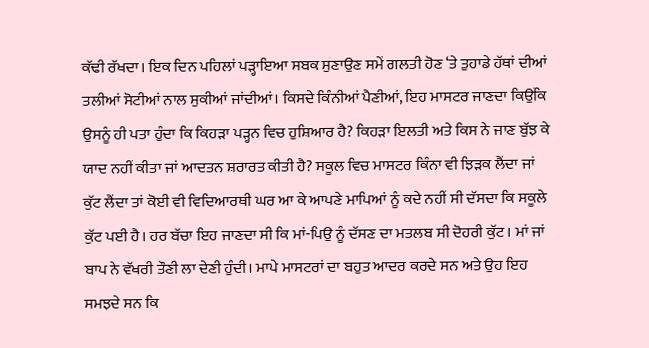ਕੱਢੀ ਰੱਖਦਾ। ਇਕ ਦਿਨ ਪਹਿਲਾਂ ਪੜ੍ਹਾਇਆ ਸਬਕ ਸੁਣਾਉਣ ਸਮੇਂ ਗਲਤੀ ਹੋਣ ‘ਤੇ ਤੁਹਾਡੇ ਹੱਥਾਂ ਦੀਆਂ ਤਲੀਆਂ ਸੋਟੀਆਂ ਨਾਲ ਸੁਕੀਆਂ ਜਾਂਦੀਆਂ। ਕਿਸਦੇ ਕਿੰਨੀਆਂ ਪੈਣੀਆਂ, ਇਹ ਮਾਸਟਰ ਜਾਣਦਾ ਕਿਉਂਕਿ ਉਸਨੂੰ ਹੀ ਪਤਾ ਹੁੰਦਾ ਕਿ ਕਿਹੜਾ ਪੜ੍ਹਨ ਵਿਚ ਹੁਸ਼ਿਆਰ ਹੈ? ਕਿਹੜਾ ਇਲਤੀ ਅਤੇ ਕਿਸ ਨੇ ਜਾਣ ਬੁੱਝ ਕੇ ਯਾਦ ਨਹੀਂ ਕੀਤਾ ਜਾਂ ਆਦਤਨ ਸ਼ਰਾਰਤ ਕੀਤੀ ਹੈ? ਸਕੂਲ ਵਿਚ ਮਾਸਟਰ ਕਿੰਨਾ ਵੀ ਝਿੜਕ ਲੈਂਦਾ ਜਾਂ ਕੁੱਟ ਲੈਂਦਾ ਤਾਂ ਕੋਈ ਵੀ ਵਿਦਿਆਰਥੀ ਘਰ ਆ ਕੇ ਆਪਣੇ ਮਾਪਿਆਂ ਨੂੰ ਕਦੇ ਨਹੀਂ ਸੀ ਦੱਸਦਾ ਕਿ ਸਕੂਲੇ ਕੁੱਟ ਪਈ ਹੈ। ਹਰ ਬੱਚਾ ਇਹ ਜਾਣਦਾ ਸੀ ਕਿ ਮਾਂ-ਪਿਉ ਨੂੰ ਦੱਸਣ ਦਾ ਮਤਲਬ ਸੀ ਦੋਹਰੀ ਕੁੱਟ। ਮਾਂ ਜਾਂ ਬਾਪ ਨੇ ਵੱਖਰੀ ਤੌਣੀ ਲਾ ਦੇਣੀ ਹੁੰਦੀ। ਮਾਪੇ ਮਾਸਟਰਾਂ ਦਾ ਬਹੁਤ ਆਦਰ ਕਰਦੇ ਸਨ ਅਤੇ ਉਹ ਇਹ ਸਮਝਦੇ ਸਨ ਕਿ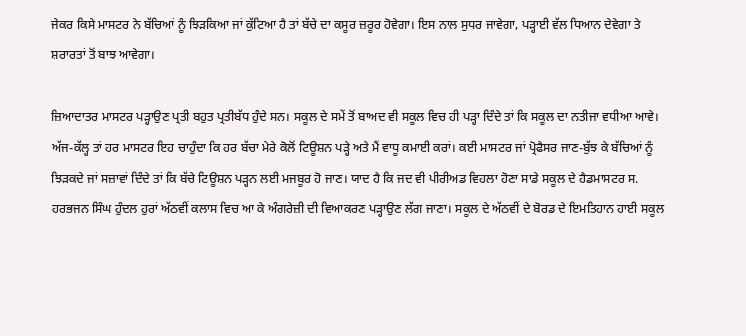ਜੇਕਰ ਕਿਸੇ ਮਾਸਟਰ ਨੇ ਬੱਚਿਆਂ ਨੂੰ ਝਿੜਕਿਆ ਜਾਂ ਕੁੱਟਿਆ ਹੈ ਤਾਂ ਬੱਚੇ ਦਾ ਕਸੂਰ ਜ਼ਰੂਰ ਹੋਵੇਗਾ। ਇਸ ਨਾਲ ਸੁਧਰ ਜਾਵੇਗਾ, ਪੜ੍ਹਾਈ ਵੱਲ ਧਿਆਨ ਦੇਵੇਗਾ ਤੇ ਸ਼ਰਾਰਤਾਂ ਤੋਂ ਬਾਝ ਆਵੇਗਾ।

ਜ਼ਿਆਦਾਤਰ ਮਾਸਟਰ ਪੜ੍ਹਾਉਣ ਪ੍ਰਤੀ ਬਹੁਤ ਪ੍ਰਤੀਬੱਧ ਹੁੰਦੇ ਸਨ। ਸਕੂਲ ਦੇ ਸਮੇਂ ਤੋਂ ਬਾਅਦ ਵੀ ਸਕੂਲ ਵਿਚ ਹੀ ਪੜ੍ਹਾ ਦਿੰਦੇ ਤਾਂ ਕਿ ਸਕੂਲ ਦਾ ਨਤੀਜਾ ਵਧੀਆ ਆਵੇ। ਅੱਜ-ਕੱਲ੍ਹ ਤਾਂ ਹਰ ਮਾਸਟਰ ਇਹ ਚਾਹੁੰਦਾ ਕਿ ਹਰ ਬੱਚਾ ਮੇਰੇ ਕੋਲੋਂ ਟਿਊਸ਼ਨ ਪੜ੍ਹੇ ਅਤੇ ਮੈਂ ਵਾਧੂ ਕਮਾਈ ਕਰਾਂ। ਕਈ ਮਾਸਟਰ ਜਾਂ ਪ੍ਰੋਫੈਸਰ ਜਾਣ-ਬੁੱਝ ਕੇ ਬੱਚਿਆਂ ਨੂੰ ਝਿੜਕਦੇ ਜਾਂ ਸਜ਼ਾਵਾਂ ਦਿੰਦੇ ਤਾਂ ਕਿ ਬੱਚੇ ਟਿਊਸ਼ਨ ਪੜ੍ਹਨ ਲਈ ਮਜਬੂਰ ਹੋ ਜਾਣ। ਯਾਦ ਹੈ ਕਿ ਜਦ ਵੀ ਪੀਰੀਅਡ ਵਿਹਲਾ ਹੋਣਾ ਸਾਡੇ ਸਕੂਲ ਦੇ ਹੈਡਮਾਸਟਰ ਸ. ਹਰਭਜਨ ਸਿੰਘ ਹੁੰਦਲ ਹੁਰਾਂ ਅੱਠਵੀਂ ਕਲਾਸ ਵਿਚ ਆ ਕੇ ਅੰਗਰੇਜ਼ੀ ਦੀ ਵਿਆਕਰਣ ਪੜ੍ਹਾਉਣ ਲੱਗ ਜਾਣਾ। ਸਕੂਲ ਦੇ ਅੱਠਵੀਂ ਦੇ ਬੋਰਡ ਦੇ ਇਮਤਿਹਾਨ ਹਾਈ ਸਕੂਲ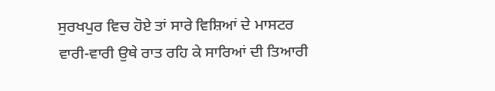ਸੁਰਖਪੁਰ ਵਿਚ ਹੋਏ ਤਾਂ ਸਾਰੇ ਵਿਸ਼ਿਆਂ ਦੇ ਮਾਸਟਰ ਵਾਰੀ-ਵਾਰੀ ਉਥੇ ਰਾਤ ਰਹਿ ਕੇ ਸਾਰਿਆਂ ਦੀ ਤਿਆਰੀ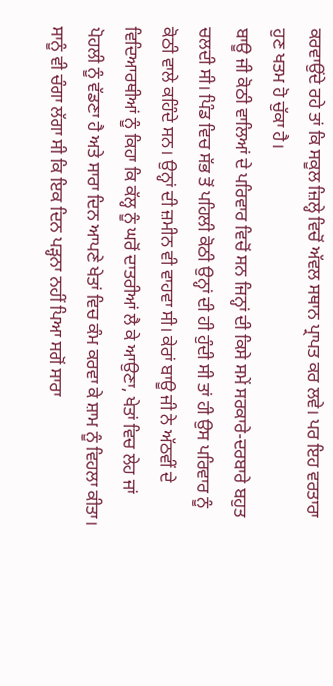ਕਰਵਾਉਂਦੇ ਰਹੇ ਤਾਂ ਕਿ ਸਕੂਲ ਜ਼ਿਲ੍ਹੇ ਵਿਚੋਂ ਅੱਵਲ ਸਥਾਨ ਪ੍ਰਾਪਤ ਕਰ ਲਵੇ। ਪਰ ਇਹ ਵਰਤਾਰਾ ਹੁਣ ਖਤਮ ਹੋ ਚੁੱਕਾ ਹੈ।
ਬਾਊ ਜੀ ਕੋਠੀ ਵਾਲਿਆਂ ਦੇ ਪਰਿਵਾਰ ਵਿਚੋਂ ਸਨ ਜਿਨ੍ਹਾਂ ਦੀ ਕਿਸੇ ਸਮੇਂ ਸਰਕਾਰੇ-ਦਰਬਾਰੇ ਬਹੁਤ ਚਲਦੀ ਸੀ। ਪਿੰਡ ਵਿਚ ਸੱਭ ਤੋਂ ਪਹਿਲੀ ਕੋਠੀ ਉਨ੍ਹਾਂ ਦੀ ਹੀ ਹੁੰਦੀ ਸੀ ਤਾਂ ਹੀ ਉਸ ਪਰਿਵਾਰ ਨੂੰ ਕੋਠੀ ਵਾਲੇ ਕਹਿੰਦੇ ਸਨ। ਉਨ੍ਹਾਂ ਦੀ ਜ਼ਮੀਨ ਵੀ ਵਾਹਵਾ ਸੀ। ਕੇਰਾਂ ਬਾਊ ਜੀ ਨੇ ਅੱਠਵੀਂ ਦੇ ਵਿਦਿਆਰਥੀਆਂ ਨੂੰ ਕਿਹਾ ਕਿ ਕੱਲ੍ਹ ਨੂੰ ਘਰੋਂ ਦਾਤਰੀਆਂ ਲੈ ਕੇ ਆਉਣਾ, ਖੇਤਾਂ ਵਿਚ ਲੇਹ ਜਾਂ ਪੋਹਲੀ ਨੂੰ ਵੱਡਣਾ ਹੈ ਅਤੇ ਸਾਰਾ ਦਿਨ ਆਪਣੇ ਖੇਤਾਂ ਵਿਚ ਕੰਮ ਕਰਵਾ ਕੇ ਸ਼ਾਮ ਨੂੰ ਵਿਹਲਾ ਕੀਤਾ। ਸਾਨੂੰ ਵੀ ਚੰਗਾ ਲੱਗਾ ਸੀ ਕਿ ਇਕ ਦਿਨ ਪੜ੍ਹਨਾ ਨਹੀਂ ਪਿਆ ਸਗੋਂ ਸਾਰਾ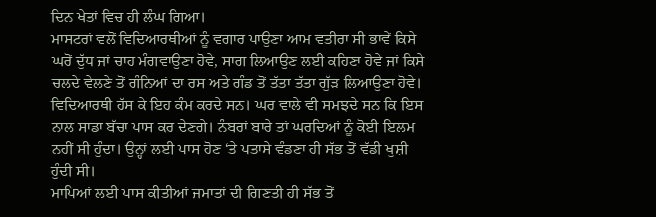ਦਿਨ ਖੇਤਾਂ ਵਿਚ ਹੀ ਲੰਘ ਗਿਆ।
ਮਾਸਟਰਾਂ ਵਲੋਂ ਵਿਦਿਆਰਥੀਆਂ ਨੂੰ ਵਗਾਰ ਪਾਉਣਾ ਆਮ ਵਤੀਰਾ ਸੀ ਭਾਵੇਂ ਕਿਸੇ ਘਰੋਂ ਦੁੱਧ ਜਾਂ ਚਾਹ ਮੰਗਵਾਉਣਾ ਹੋਵੇ, ਸਾਗ ਲਿਆਉਣ ਲਈ ਕਹਿਣਾ ਹੋਵੇ ਜਾਂ ਕਿਸੇ ਚਲਦੇ ਵੇਲਣੇ ਤੋਂ ਗੰਨਿਆਂ ਦਾ ਰਸ ਅਤੇ ਗੰਡ ਤੋਂ ਤੱਤਾ ਤੱਤਾ ਗੁੱੜ ਲਿਆਉਣਾ ਹੋਵੇ। ਵਿਦਿਆਰਥੀ ਹੱਸ ਕੇ ਇਹ ਕੰਮ ਕਰਦੇ ਸਨ। ਘਰ ਵਾਲੇ ਵੀ ਸਮਝਦੇ ਸਨ ਕਿ ਇਸ ਨਾਲ ਸਾਡਾ ਬੱਚਾ ਪਾਸ ਕਰ ਦੇਣਗੇ। ਨੰਬਰਾਂ ਬਾਰੇ ਤਾਂ ਘਰਦਿਆਂ ਨੂੰ ਕੋਈ ਇਲਮ ਨਹੀਂ ਸੀ ਹੁੰਦਾ। ਉਨ੍ਹਾਂ ਲਈ ਪਾਸ ਹੋਣ ‘ਤੇ ਪਤਾਸੇ ਵੰਡਣਾ ਹੀ ਸੱਭ ਤੋਂ ਵੱਡੀ ਖੁਸ਼ੀ ਹੁੰਦੀ ਸੀ।
ਮਾਪਿਆਂ ਲਈ ਪਾਸ ਕੀਤੀਆਂ ਜਮਾਤਾਂ ਦੀ ਗਿਣਤੀ ਹੀ ਸੱਭ ਤੋਂ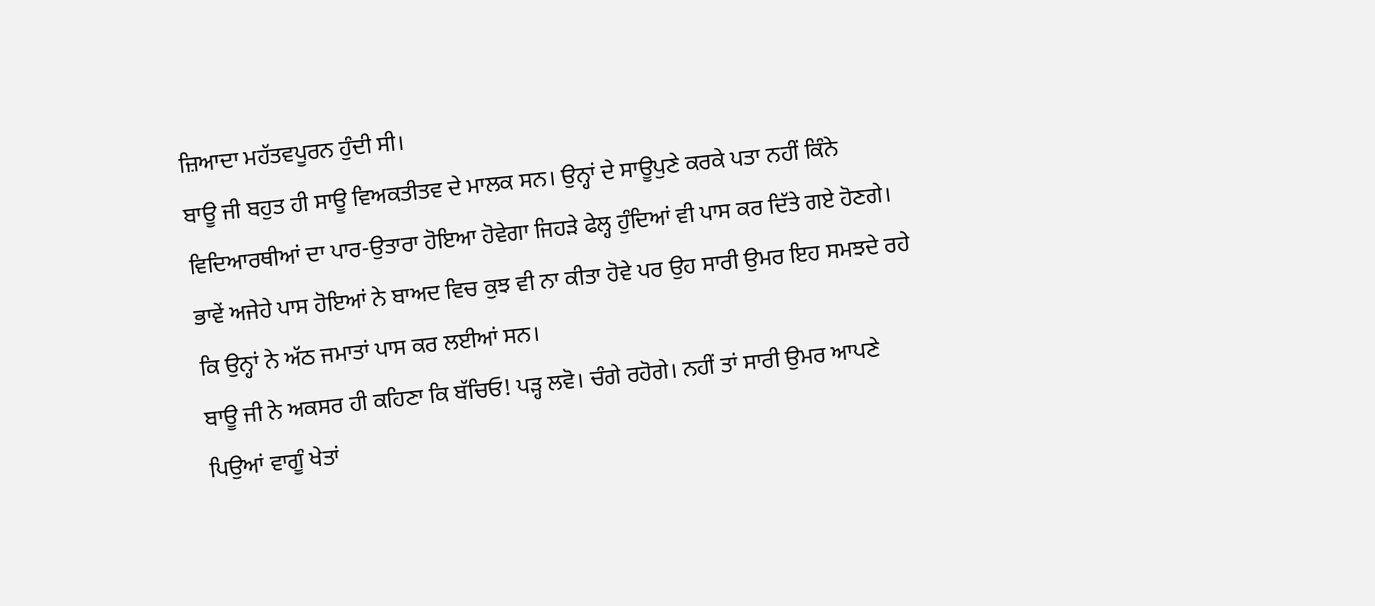ਜ਼ਿਆਦਾ ਮਹੱਤਵਪੂਰਨ ਹੁੰਦੀ ਸੀ।
ਬਾਊ ਜੀ ਬਹੁਤ ਹੀ ਸਾਊ ਵਿਅਕਤੀਤਵ ਦੇ ਮਾਲਕ ਸਨ। ਉਨ੍ਹਾਂ ਦੇ ਸਾਊਪੁਣੇ ਕਰਕੇ ਪਤਾ ਨਹੀਂ ਕਿੰਨੇ ਵਿਦਿਆਰਥੀਆਂ ਦਾ ਪਾਰ-ਉਤਾਰਾ ਹੋਇਆ ਹੋਵੇਗਾ ਜਿਹੜੇ ਫੇਲ੍ਹ ਹੁੰਦਿਆਂ ਵੀ ਪਾਸ ਕਰ ਦਿੱਤੇ ਗਏ ਹੋਣਗੇ। ਭਾਵੇਂ ਅਜੇਹੇ ਪਾਸ ਹੋਇਆਂ ਨੇ ਬਾਅਦ ਵਿਚ ਕੁਝ ਵੀ ਨਾ ਕੀਤਾ ਹੋਵੇ ਪਰ ਉਹ ਸਾਰੀ ਉਮਰ ਇਹ ਸਮਝਦੇ ਰਹੇ ਕਿ ਉਨ੍ਹਾਂ ਨੇ ਅੱਠ ਜਮਾਤਾਂ ਪਾਸ ਕਰ ਲਈਆਂ ਸਨ।
ਬਾਊ ਜੀ ਨੇ ਅਕਸਰ ਹੀ ਕਹਿਣਾ ਕਿ ਬੱਚਿਓ! ਪੜ੍ਹ ਲਵੋ। ਚੰਗੇ ਰਹੋਗੇ। ਨਹੀਂ ਤਾਂ ਸਾਰੀ ਉਮਰ ਆਪਣੇ ਪਿਉਆਂ ਵਾਗੂੰ ਖੇਤਾਂ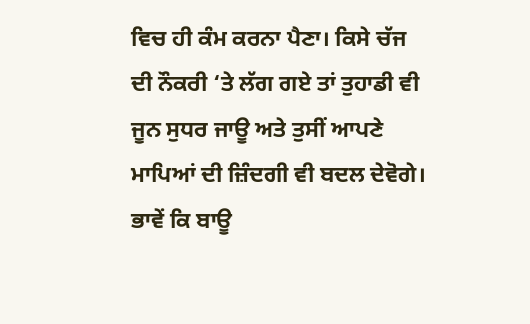ਵਿਚ ਹੀ ਕੰਮ ਕਰਨਾ ਪੈਣਾ। ਕਿਸੇ ਚੱਜ ਦੀ ਨੌਕਰੀ ‘ਤੇ ਲੱਗ ਗਏ ਤਾਂ ਤੁਹਾਡੀ ਵੀ ਜੂਨ ਸੁਧਰ ਜਾਊ ਅਤੇ ਤੁਸੀਂ ਆਪਣੇ ਮਾਪਿਆਂ ਦੀ ਜ਼ਿੰਦਗੀ ਵੀ ਬਦਲ ਦੇਵੋਗੇ। ਭਾਵੇਂ ਕਿ ਬਾਊ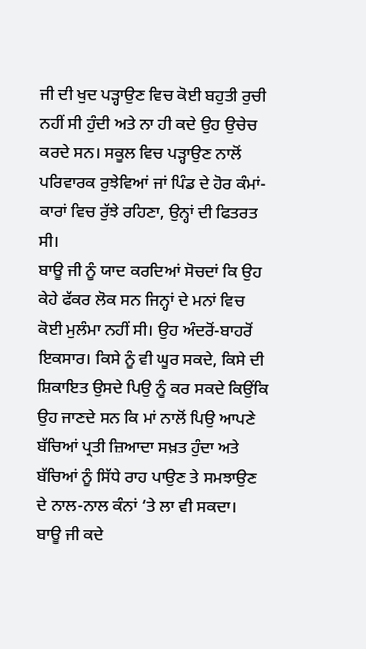ਜੀ ਦੀ ਖੁਦ ਪੜ੍ਹਾਉਣ ਵਿਚ ਕੋਈ ਬਹੁਤੀ ਰੁਚੀ ਨਹੀਂ ਸੀ ਹੁੰਦੀ ਅਤੇ ਨਾ ਹੀ ਕਦੇ ਉਹ ਉਚੇਚ ਕਰਦੇ ਸਨ। ਸਕੂਲ ਵਿਚ ਪੜ੍ਹਾਉਣ ਨਾਲੋਂ ਪਰਿਵਾਰਕ ਰੁਝੇਵਿਆਂ ਜਾਂ ਪਿੰਡ ਦੇ ਹੋਰ ਕੰਮਾਂ-ਕਾਰਾਂ ਵਿਚ ਰੁੱਝੇ ਰਹਿਣਾ, ਉਨ੍ਹਾਂ ਦੀ ਫਿਤਰਤ ਸੀ।
ਬਾਊ ਜੀ ਨੂੰ ਯਾਦ ਕਰਦਿਆਂ ਸੋਚਦਾਂ ਕਿ ਉਹ ਕੇਹੇ ਫੱਕਰ ਲੋਕ ਸਨ ਜਿਨ੍ਹਾਂ ਦੇ ਮਨਾਂ ਵਿਚ ਕੋਈ ਮੁਲੰਮਾ ਨਹੀਂ ਸੀ। ਉਹ ਅੰਦਰੋਂ-ਬਾਹਰੋਂ ਇਕਸਾਰ। ਕਿਸੇ ਨੂੰ ਵੀ ਘੂਰ ਸਕਦੇ, ਕਿਸੇ ਦੀ ਸ਼ਿਕਾਇਤ ਉਸਦੇ ਪਿਉ ਨੂੰ ਕਰ ਸਕਦੇ ਕਿਉਂਕਿ ਉਹ ਜਾਣਦੇ ਸਨ ਕਿ ਮਾਂ ਨਾਲੋਂ ਪਿਉ ਆਪਣੇ ਬੱਚਿਆਂ ਪ੍ਰਤੀ ਜ਼ਿਆਦਾ ਸਖ਼ਤ ਹੁੰਦਾ ਅਤੇ ਬੱਚਿਆਂ ਨੂੰ ਸਿੱਧੇ ਰਾਹ ਪਾਉਣ ਤੇ ਸਮਝਾਉਣ ਦੇ ਨਾਲ-ਨਾਲ ਕੰਨਾਂ ‘ਤੇ ਲਾ ਵੀ ਸਕਦਾ।
ਬਾਊ ਜੀ ਕਦੇ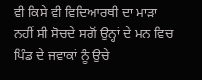ਵੀ ਕਿਸੇ ਵੀ ਵਿਦਿਆਰਥੀ ਦਾ ਮਾੜਾ ਨਹੀਂ ਸੀ ਸੋਚਦੇ ਸਗੋਂ ਉਨ੍ਹਾਂ ਦੇ ਮਨ ਵਿਚ ਪਿੰਡ ਦੇ ਜਵਾਕਾਂ ਨੂੰ ਉਚੇ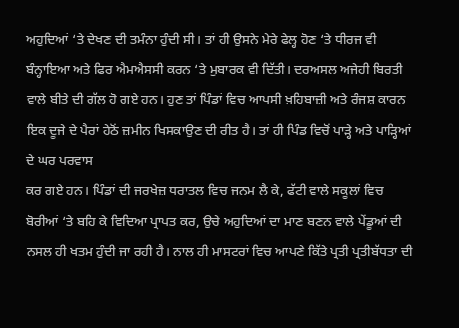ਅਹੁਦਿਆਂ ‘ਤੇ ਦੇਖਣ ਦੀ ਤਮੰਨਾ ਹੁੰਦੀ ਸੀ। ਤਾਂ ਹੀ ਉਸਨੇ ਮੇਰੇ ਫੇਲ੍ਹ ਹੋਣ ‘ਤੇ ਧੀਰਜ ਵੀ ਬੰਨ੍ਹਾਇਆ ਅਤੇ ਫਿਰ ਐਮਐਸਸੀ ਕਰਨ ‘ਤੇ ਮੁਬਾਰਕ ਵੀ ਦਿੱਤੀ। ਦਰਅਸਲ ਅਜੇਹੀ ਬਿਰਤੀ ਵਾਲੇ ਬੀਤੇ ਦੀ ਗੱਲ ਹੋ ਗਏ ਹਨ। ਹੁਣ ਤਾਂ ਪਿੰਡਾਂ ਵਿਚ ਆਪਸੀ ਖ਼ਹਿਬਾਜ਼ੀ ਅਤੇ ਰੰਜਸ਼ ਕਾਰਨ ਇਕ ਦੂਜੇ ਦੇ ਪੈਰਾਂ ਹੇਠੋਂ ਜ਼ਮੀਨ ਖਿਸਕਾਉਣ ਦੀ ਰੀਤ ਹੈ। ਤਾਂ ਹੀ ਪਿੰਡ ਵਿਚੋਂ ਪਾੜ੍ਹੇ ਅਤੇ ਪਾੜ੍ਹਿਆਂ ਦੇ ਘਰ ਪਰਵਾਸ
ਕਰ ਗਏ ਹਨ। ਪਿੰਡਾਂ ਦੀ ਜਰਖੇਜ਼ ਧਰਾਤਲ ਵਿਚ ਜਨਮ ਲੈ ਕੇ, ਫੱਟੀ ਵਾਲੇ ਸਕੂਲਾਂ ਵਿਚ ਬੋਰੀਆਂ ‘ਤੇ ਬਹਿ ਕੇ ਵਿਦਿਆ ਪ੍ਰਾਪਤ ਕਰ, ਉਚੇ ਅਹੁਦਿਆਂ ਦਾ ਮਾਣ ਬਣਨ ਵਾਲੇ ਪੇਂਡੂਆਂ ਦੀ ਨਸਲ ਹੀ ਖਤਮ ਹੁੰਦੀ ਜਾ ਰਹੀ ਹੈ। ਨਾਲ ਹੀ ਮਾਸਟਰਾਂ ਵਿਚ ਆਪਣੇ ਕਿੱਤੇ ਪ੍ਰਤੀ ਪ੍ਰਤੀਬੱਧਤਾ ਦੀ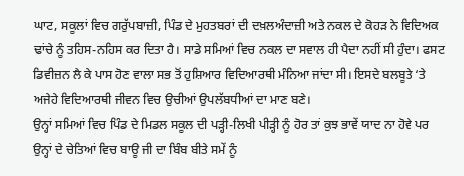ਘਾਟ, ਸਕੂਲਾਂ ਵਿਚ ਗਰੁੱਪਬਾਜ਼ੀ, ਪਿੰਡ ਦੇ ਮੁਹਤਬਰਾਂ ਦੀ ਦਖ਼ਲਅੰਦਾਜ਼ੀ ਅਤੇ ਨਕਲ ਦੇ ਕੋਹੜ ਨੇ ਵਿਦਿਅਕ ਢਾਂਚੇ ਨੂੰ ਤਹਿਸ-ਨਹਿਸ ਕਰ ਦਿਤਾ ਹੈ। ਸਾਡੇ ਸਮਿਆਂ ਵਿਚ ਨਕਲ ਦਾ ਸਵਾਲ ਹੀ ਪੈਦਾ ਨਹੀਂ ਸੀ ਹੁੰਦਾ। ਫਸਟ ਡਿਵੀਜ਼ਨ ਲੈ ਕੇ ਪਾਸ ਹੋਣ ਵਾਲਾ ਸਭ ਤੋਂ ਹੁਸ਼ਿਆਰ ਵਿਦਿਆਰਥੀ ਮੰਨਿਆ ਜਾਂਦਾ ਸੀ। ਇਸਦੇ ਬਲਬੂਤੇ ‘ਤੇ ਅਜੇਹੇ ਵਿਦਿਆਰਥੀ ਜੀਵਨ ਵਿਚ ਉਚੀਆਂ ਉਪਲੱਬਧੀਆਂ ਦਾ ਮਾਣ ਬਣੇ।
ਉਨ੍ਹਾਂ ਸਮਿਆਂ ਵਿਚ ਪਿੰਡ ਦੇ ਮਿਡਲ ਸਕੂਲ ਦੀ ਪੜ੍ਹੀ-ਲਿਖੀ ਪੀੜ੍ਹੀ ਨੂੰ ਹੋਰ ਤਾਂ ਕੁਝ ਭਾਵੇਂ ਯਾਦ ਨਾ ਹੋਵੇ ਪਰ ਉਨ੍ਹਾਂ ਦੇ ਚੇਤਿਆਂ ਵਿਚ ਬਾਊ ਜੀ ਦਾ ਬਿੰਬ ਬੀਤੇ ਸਮੇਂ ਨੂੰ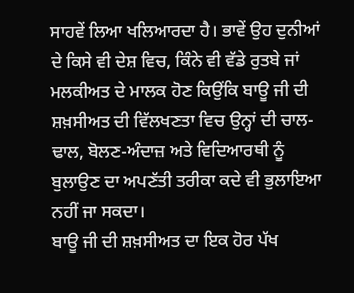ਸਾਹਵੇਂ ਲਿਆ ਖਲਿਆਰਦਾ ਹੈ। ਭਾਵੇਂ ਉਹ ਦੁਨੀਆਂ ਦੇ ਕਿਸੇ ਵੀ ਦੇਸ਼ ਵਿਚ, ਕਿੰਨੇ ਵੀ ਵੱਡੇ ਰੁਤਬੇ ਜਾਂ ਮਲਕੀਅਤ ਦੇ ਮਾਲਕ ਹੋਣ ਕਿਉਂਕਿ ਬਾਊ ਜੀ ਦੀ ਸ਼ਖ਼ਸੀਅਤ ਦੀ ਵਿੱਲਖਣਤਾ ਵਿਚ ਉਨ੍ਹਾਂ ਦੀ ਚਾਲ-ਢਾਲ, ਬੋਲਣ-ਅੰਦਾਜ਼ ਅਤੇ ਵਿਦਿਆਰਥੀ ਨੂੰ ਬੁਲਾਉਣ ਦਾ ਅਪਣੱਤੀ ਤਰੀਕਾ ਕਦੇ ਵੀ ਭੁਲਾਇਆ ਨਹੀਂ ਜਾ ਸਕਦਾ।
ਬਾਊ ਜੀ ਦੀ ਸ਼ਖ਼ਸੀਅਤ ਦਾ ਇਕ ਹੋਰ ਪੱਖ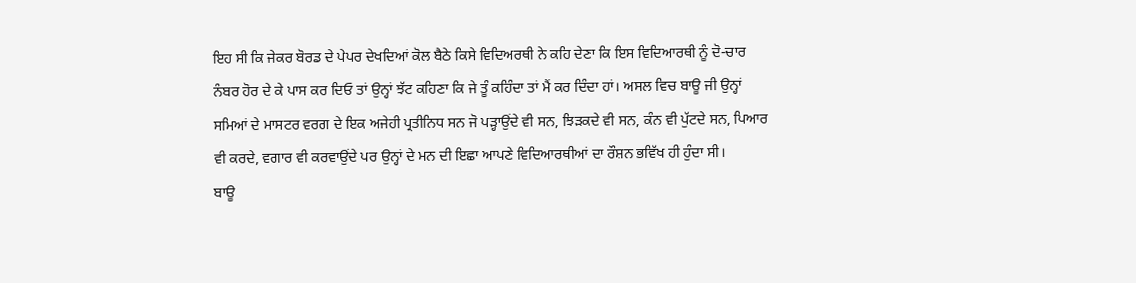ਇਹ ਸੀ ਕਿ ਜੇਕਰ ਬੋਰਡ ਦੇ ਪੇਪਰ ਦੇਖਦਿਆਂ ਕੋਲ ਬੈਠੇ ਕਿਸੇ ਵਿਦਿਅਰਥੀ ਨੇ ਕਹਿ ਦੇਣਾ ਕਿ ਇਸ ਵਿਦਿਆਰਥੀ ਨੂੰ ਦੋ-ਚਾਰ ਨੰਬਰ ਹੋਰ ਦੇ ਕੇ ਪਾਸ ਕਰ ਦਿਓ ਤਾਂ ਉਨ੍ਹਾਂ ਝੱਟ ਕਹਿਣਾ ਕਿ ਜੇ ਤੂੰ ਕਹਿੰਦਾ ਤਾਂ ਮੈਂ ਕਰ ਦਿੰਦਾ ਹਾਂ। ਅਸਲ ਵਿਚ ਬਾਊ ਜੀ ਉਨ੍ਹਾਂ ਸਮਿਆਂ ਦੇ ਮਾਸਟਰ ਵਰਗ ਦੇ ਇਕ ਅਜੇਹੀ ਪ੍ਰਤੀਨਿਧ ਸਨ ਜੋ ਪੜ੍ਹਾਉਂਦੇ ਵੀ ਸਨ, ਝਿੜਕਦੇ ਵੀ ਸਨ, ਕੰਨ ਵੀ ਪੁੱਟਦੇ ਸਨ, ਪਿਆਰ ਵੀ ਕਰਦੇ, ਵਗਾਰ ਵੀ ਕਰਵਾਉਂਦੇ ਪਰ ਉਨ੍ਹਾਂ ਦੇ ਮਨ ਦੀ ਇਛਾ ਆਪਣੇ ਵਿਦਿਆਰਥੀਆਂ ਦਾ ਰੌਸ਼ਨ ਭਵਿੱਖ ਹੀ ਹੁੰਦਾ ਸੀ।
ਬਾਊ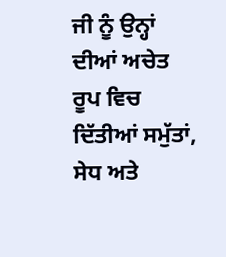ਜੀ ਨੂੰ ਉਨ੍ਹਾਂ ਦੀਆਂ ਅਚੇਤ ਰੂਪ ਵਿਚ ਦਿੱਤੀਆਂ ਸਮੁੱਤਾਂ, ਸੇਧ ਅਤੇ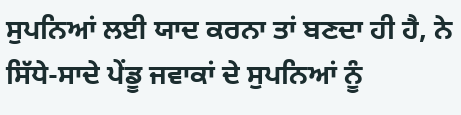ਸੁਪਨਿਆਂ ਲਈ ਯਾਦ ਕਰਨਾ ਤਾਂ ਬਣਦਾ ਹੀ ਹੈ, ਨੇ ਸਿੱਧੇ-ਸਾਦੇ ਪੇਂਡੂ ਜਵਾਕਾਂ ਦੇ ਸੁਪਨਿਆਂ ਨੂੰ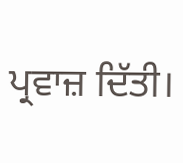ਪ੍ਰਵਾਜ਼ ਦਿੱਤੀ।